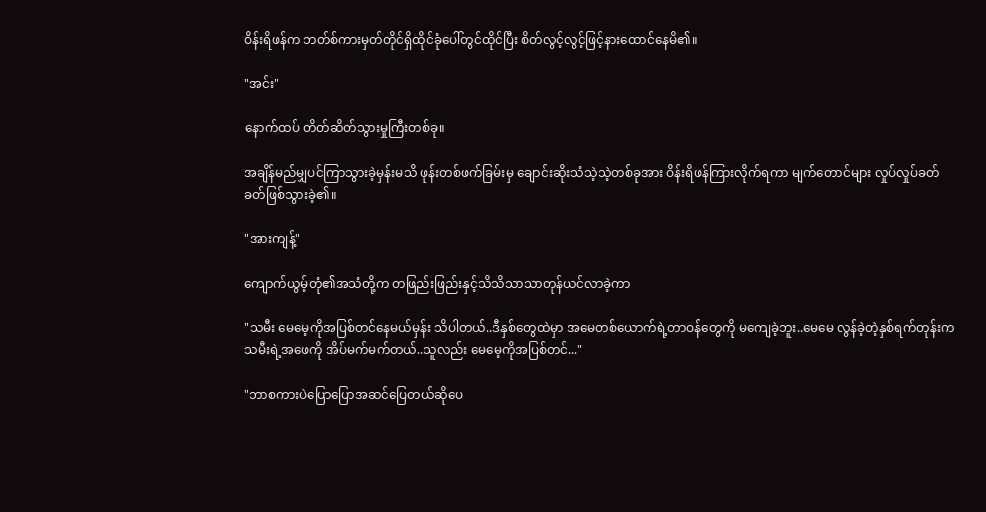ဝိန်းရိဖန်က ဘတ်စ်ကားမှတ်တိုင်ရှိထိုင်ခုံပေါ်တွင်ထိုင်ပြီး စိတ်လွင့်လွင့်ဖြင့်နားထောင်နေမိ၏။

"အင်း"

နောက်ထပ် တိတ်ဆိတ်သွားမှုကြီးတစ်ခု။

အချိန်မည်မျှပင်ကြာသွားခဲ့မှန်းမသိ ဖုန်းတစ်ဖက်ခြမ်းမှ ချောင်းဆိုးသံသဲ့သဲ့တစ်ခုအား ဝိန်းရိဖန်ကြားလိုက်ရကာ မျက်တောင်များ လှုပ်လှုပ်ခတ်ခတ်ဖြစ်သွားခဲ့၏။

"အားကျန့်"

ကျောက်ယွမ့်တုံ၏အသံတို့က တဖြည်းဖြည်းနှင့်သိသိသာသာတုန်ယင်လာခဲ့ကာ

"သမီး မေမေ့ကိုအပြစ်တင်နေမယ်မှန်း သိပါတယ်..ဒီနှစ်တွေထဲမှာ အမေတစ်ယောက်ရဲ့တာဝန်တွေကို မကျေခဲ့ဘူး..မေမေ လွန်ခဲ့တဲ့နှစ်ရက်တုန်းက သမီးရဲ့အဖေကို အိပ်မက်မက်တယ်..သူလည်း မေမေ့ကိုအပြစ်တင်..."

"ဘာစကားပဲပြောပြောအဆင်ပြေတယ်ဆိုပေ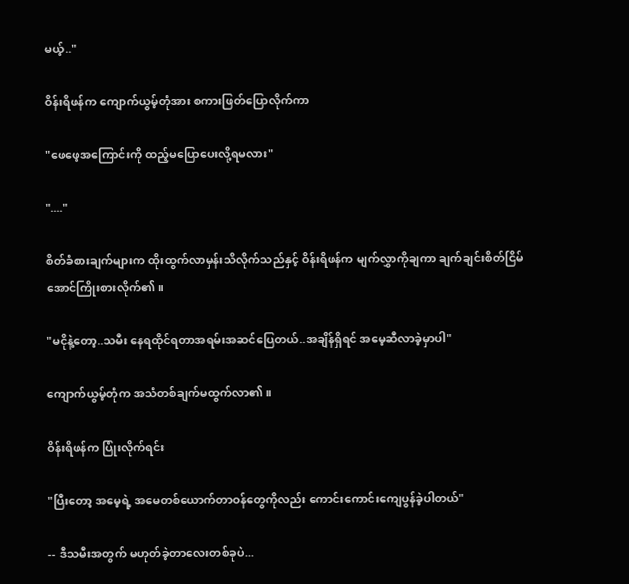မယ့်.."

ဝိန်းရိဖန်က ကျောက်ယွမ့်တုံအား စကားဖြတ်ပြောလိုက်ကာ

"ဖေဖေ့အကြောင်းကို ထည့်မပြောပေးလို့ရမလား"

"...."

စိတ်ခံစားချက်များက ထိုးထွက်လာမှန်းသိလိုက်သည်နှင့် ဝိန်းရိဖန်က မျက်လွှာကိုချကာ ချက်ချင်းစိတ်ငြိမ်အောင်ကြိုးစားလိုက်၏။

"မငိုနဲ့တော့..သမီး နေရထိုင်ရတာအရမ်းအဆင်ပြေတယ်..အချိန်ရှိရင် အမေ့ဆီလာခဲ့မှာပါ"

ကျောက်ယွမ့်တုံက အသံတစ်ချက်မထွက်လာ၏။

ဝိန်းရိဖန်က ပြုံးလိုက်ရင်း

"ပြီးတော့ အမေ့ရဲ့ အမေတစ်ယောက်တာဝန်တွေကိုလည်း ကောင်းကောင်းကျေပွန်ခဲ့ပါတယ်"

-- ဒီသမီးအတွက် မဟုတ်ခဲ့တာလေးတစ်ခုပဲ...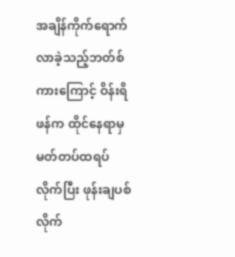အချိန်ကိုက်ရောက်လာခဲ့သည့်ဘတ်စ်ကားကြောင့် ဝိန်းရိဖန်က ထိုင်နေရာမှ မတ်တပ်ထရပ်လိုက်ပြီး ဖုန်းချပစ်လိုက်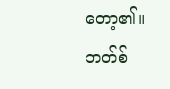တော့၏။ဘတ်စ်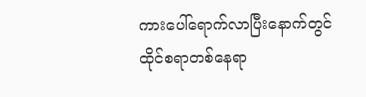ကားပေါ်ရောက်လာပြီးနောက်တွင် ထိုင်စရာတစ်နေရာ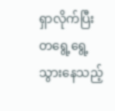ရှာလိုက်ပြီး တရွေ့ရွေ့သွားနေသည့်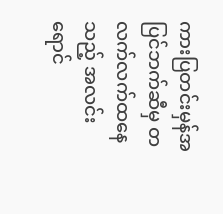ကားပြတင်းမှန်အပြင်ဘက်ဆီမှ တလက်လက်ထနေသည့် အလင်းရောင်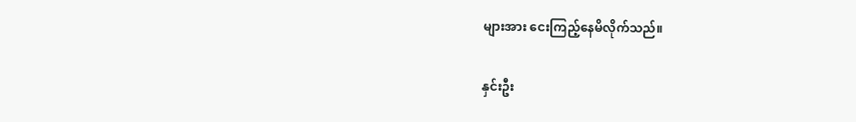များအား ငေးကြည့်နေမိလိုက်သည်။

နှင်းဦး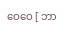ဝေဝေ [ ဘာ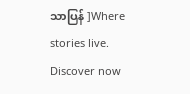သာပြန် ]Where stories live. Discover now